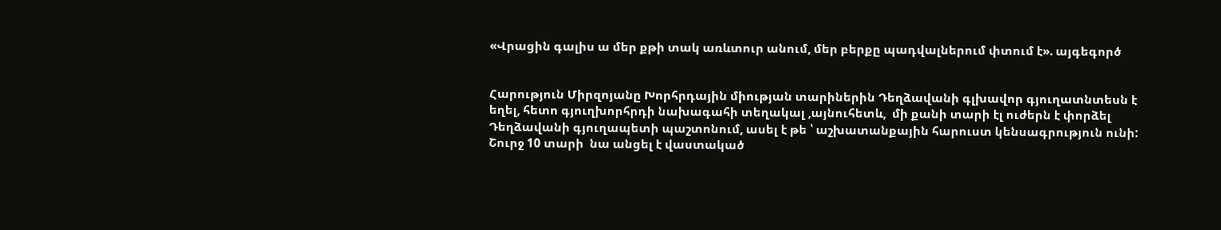«Վրացին գալիս ա մեր քթի տակ առևտուր անում, մեր բերքը պադվալներում փտում է». այգեգործ


Հարություն Միրզոյանը Խորհրդային միության տարիներին Դեղձավանի գլխավոր գյուղատնտեսն է եղել, հետո գյուղխորհրդի նախագահի տեղակալ ,այնուհետև,  մի քանի տարի էլ ուժերն է փորձել Դեղձավանի գյուղապետի պաշտոնում, ասել է թե ՝ աշխատանքային հարուստ կենսագրություն ունի: Շուրջ 10 տարի  նա անցել է վաստակած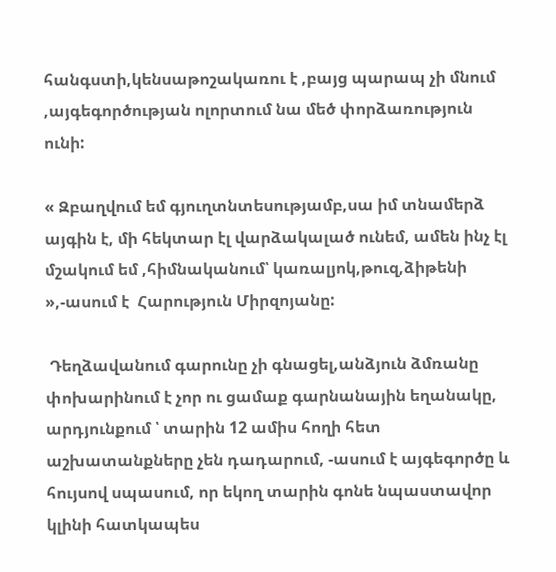հանգստի,կենսաթոշակառու է ,բայց պարապ չի մնում ,այգեգործության ոլորտում նա մեծ փորձառություն ունի:

« Զբաղվում եմ գյուղտնտեսությամբ,սա իմ տնամերձ այգին է, մի հեկտար էլ վարձակալած ունեմ, ամեն ինչ էլ մշակում եմ ,հիմնականում՝ կառալյոկ,թուզ,ձիթենի »,-ասում է  Հարություն Միրզոյանը:

 Դեղձավանում գարունը չի գնացել,անձյուն ձմռանը փոխարինում է չոր ու ցամաք գարնանային եղանակը, արդյունքում ՝ տարին 12 ամիս հողի հետ աշխատանքները չեն դադարում, -ասում է այգեգործը և հույսով սպասում, որ եկող տարին գոնե նպաստավոր կլինի հատկապես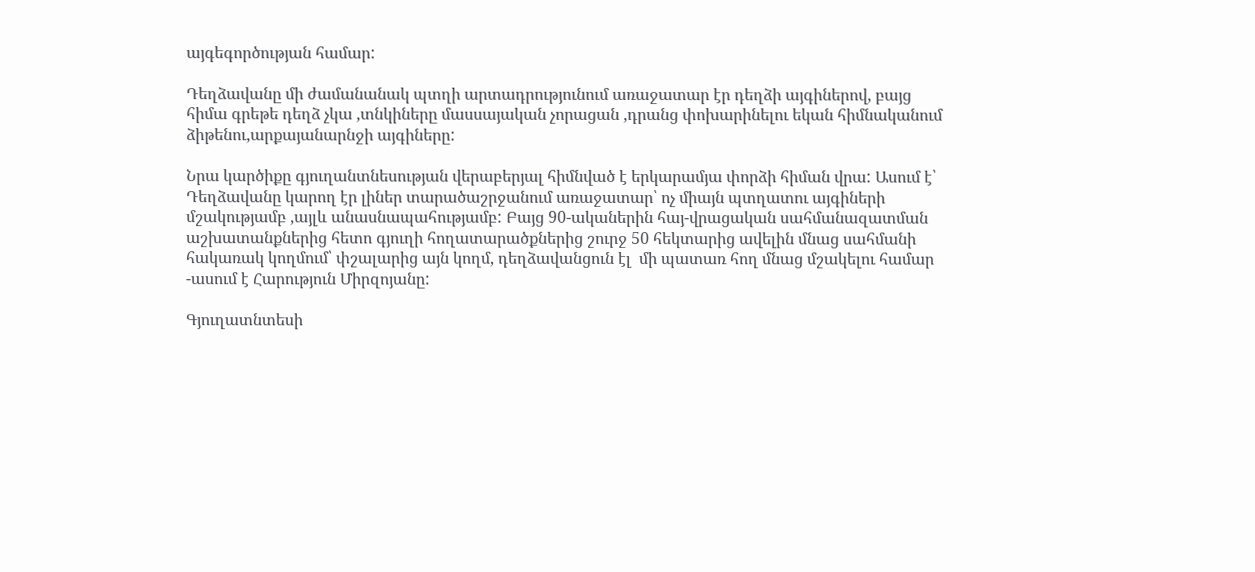այգեգործության համար:

Դեղձավանը մի ժամանանակ պտղի արտադրությունում առաջատար էր դեղձի այգիներով, բայց հիմա գրեթե դեղձ չկա ,տնկիները մասսայական չորացան ,դրանց փոխարինելու եկան հիմնականում ձիթենու,արքայանարնջի այգիները:

Նրա կարծիքը գյուղանտնեսության վերաբերյալ հիմնված է երկարամյա փորձի հիման վրա: Ասում է՝ Դեղձավանը կարող էր լիներ տարածաշրջանում առաջատար՝ ոչ միայն պտղատու այգիների մշակությամբ ,այլև անասնապահությամբ: Բայց 90-ականերին հայ-վրացական սահմանազատման աշխատանքներից հետո գյուղի հողատարածքներից շուրջ 50 հեկտարից ավելին մնաց սահմանի հակառակ կողմում՝ փշալարից այն կողմ, դեղձավանցուն էլ  մի պատառ հող մնաց մշակելու համար -ասում է Հարություն Միրզոյանը:

Գյուղատնտեսի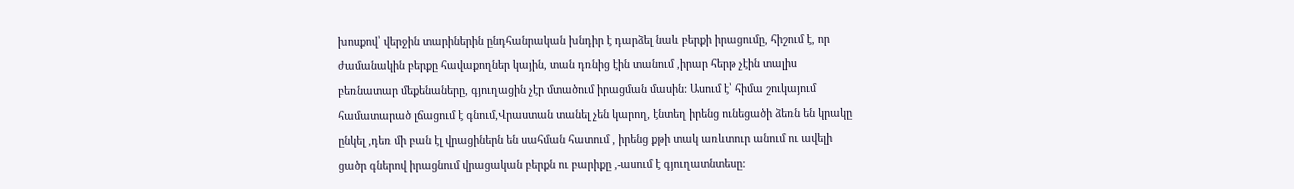խոսքով՝ վերջին տարիներին ընդհանրական խնդիր է դարձել նաև բերքի իրացումը, հիշում է, որ ժամանակին բերքը հավաքողներ կային, տան դռնից էին տանում ,իրար հերթ չէին տալիս բեռնատար մեքենաները, գյուղացին չէր մտածում իրացման մասին: Ասում է՝ հիմա շուկայում համատարած լճացում է գնում,Վրաստան տանել չեն կարող, էնտեղ իրենց ունեցածի ձեռն են կրակը ընկել ,դեռ մի բան էլ վրացիներն են սահման հատում , իրենց քթի տակ առևտուր անում ու ավելի ցածր գներով իրացնում վրացական բերքն ու բարիքը ,-ասում է գյուղատնտեսը: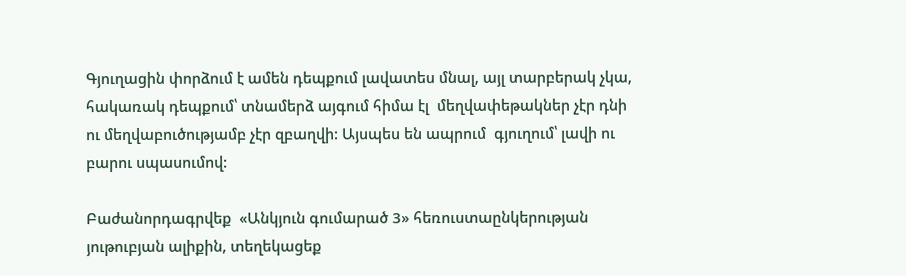Գյուղացին փորձում է ամեն դեպքում լավատես մնալ, այլ տարբերակ չկա, հակառակ դեպքում՝ տնամերձ այգում հիմա էլ  մեղվափեթակներ չէր դնի ու մեղվաբուծությամբ չէր զբաղվի: Այսպես են ապրում  գյուղում՝ լավի ու բարու սպասումով:

Բաժանորդագրվեք  «Անկյուն գումարած 3» հեռուստաընկերության յութուբյան ալիքին, տեղեկացեք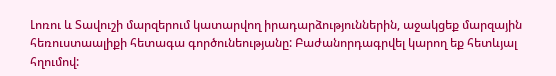Լոռու և Տավուշի մարզերում կատարվող իրադարձություններին, աջակցեք մարզային հեռուստաալիքի հետագա գործունեությանը: Բաժանորդագրվել կարող եք հետևյալ հղումով: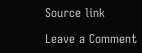Source link

Leave a Comment